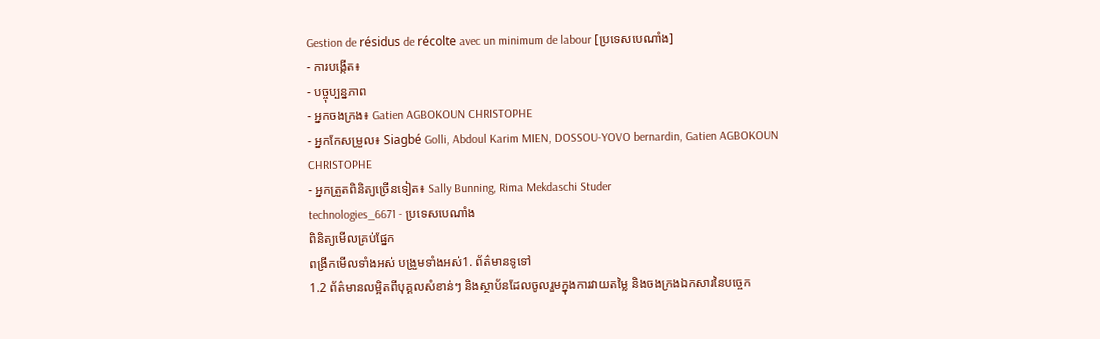Gestion de résidus de récolte avec un minimum de labour [ប្រទេសបេណាំង]
- ការបង្កើត៖
- បច្ចុប្បន្នភាព
- អ្នកចងក្រង៖ Gatien AGBOKOUN CHRISTOPHE
- អ្នកកែសម្រួល៖ Siagbé Golli, Abdoul Karim MIEN, DOSSOU-YOVO bernardin, Gatien AGBOKOUN CHRISTOPHE
- អ្នកត្រួតពិនិត្យច្រើនទៀត៖ Sally Bunning, Rima Mekdaschi Studer
technologies_6671 - ប្រទេសបេណាំង
ពិនិត្យមើលគ្រប់ផ្នែក
ពង្រីកមើលទាំងអស់ បង្រួមទាំងអស់1. ព័ត៌មានទូទៅ
1.2 ព័ត៌មានលម្អិតពីបុគ្គលសំខាន់ៗ និងស្ថាប័នដែលចូលរួមក្នុងការវាយតម្លៃ និងចងក្រងឯកសារនៃបច្ចេក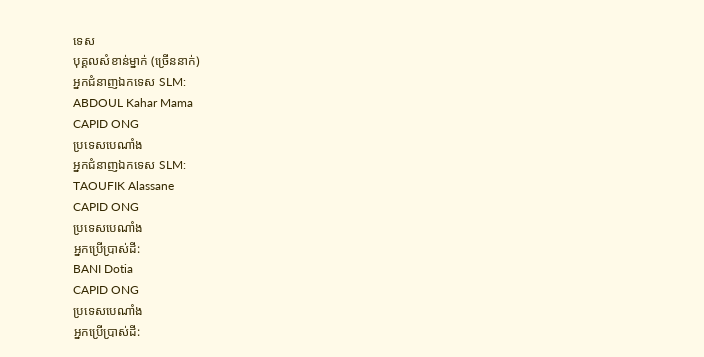ទេស
បុគ្គលសំខាន់ម្នាក់ (ច្រើននាក់)
អ្នកជំនាញឯកទេស SLM:
ABDOUL Kahar Mama
CAPID ONG
ប្រទេសបេណាំង
អ្នកជំនាញឯកទេស SLM:
TAOUFIK Alassane
CAPID ONG
ប្រទេសបេណាំង
អ្នកប្រើប្រាស់ដី:
BANI Dotia
CAPID ONG
ប្រទេសបេណាំង
អ្នកប្រើប្រាស់ដី: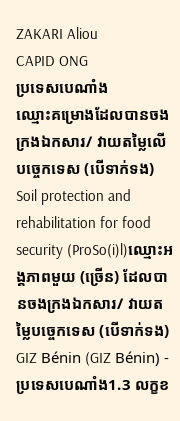ZAKARI Aliou
CAPID ONG
ប្រទេសបេណាំង
ឈ្មោះគម្រោងដែលបានចងក្រងឯកសារ/ វាយតម្លៃលើបច្ចេកទេស (បើទាក់ទង)
Soil protection and rehabilitation for food security (ProSo(i)l)ឈ្មោះអង្គភាពមួយ (ច្រើន) ដែលបានចងក្រងឯកសារ/ វាយតម្លៃបច្ចេកទេស (បើទាក់ទង)
GIZ Bénin (GIZ Bénin) - ប្រទេសបេណាំង1.3 លក្ខខ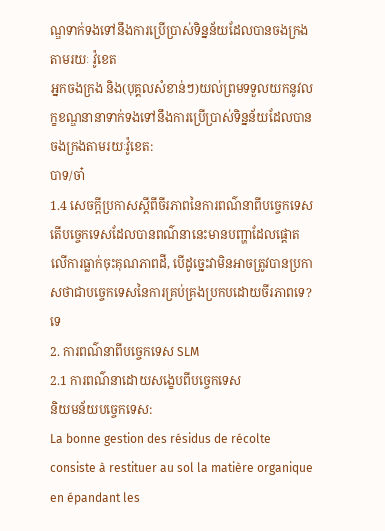ណ្ឌទាក់ទងទៅនឹងការប្រើប្រាស់ទិន្នន័យដែលបានចងក្រងតាមរយៈ វ៉ូខេត
អ្នកចងក្រង និង(បុគ្គលសំខាន់ៗ)យល់ព្រមទទួលយកនូវលក្ខខណ្ឌនានាទាក់ទងទៅនឹងការប្រើប្រាស់ទិន្នន័យដែលបានចងក្រងតាមរយៈវ៉ូខេត:
បាទ/ចា៎
1.4 សេចក្តីប្រកាសស្តីពីចីរភាពនៃការពណ៌នាពីបច្ចេកទេស
តើបច្ចេកទេសដែលបានពណ៌នានេះមានបញ្ហាដែលផ្តោតលើការធ្លាក់ចុះគុណភាពដី, បើដូច្នេះវាមិនអាចត្រូវបានប្រកាសថាជាបច្ចេកទេសនៃការគ្រប់គ្រងប្រកបដោយចីរភាពទេ?
ទេ
2. ការពណ៌នាពីបច្ចេកទេស SLM
2.1 ការពណ៌នាដោយសង្ខេបពីបច្ចេកទេស
និយមន័យបច្ចេកទេស:
La bonne gestion des résidus de récolte consiste à restituer au sol la matière organique en épandant les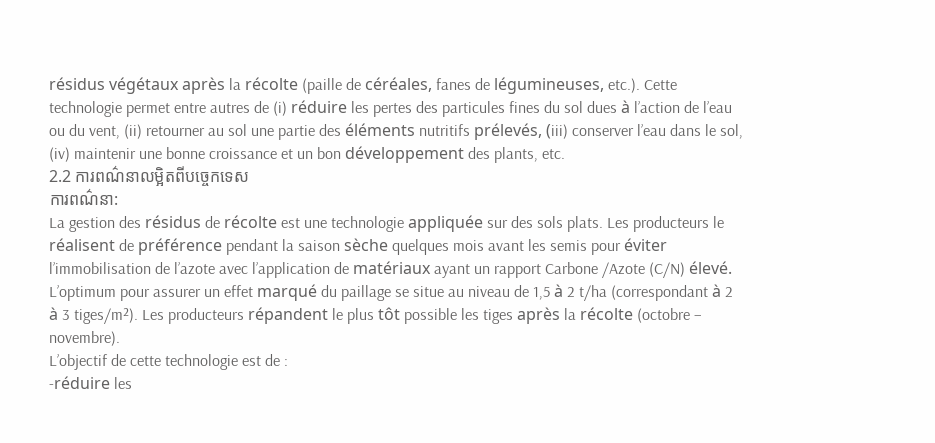résidus végétaux après la récolte (paille de céréales, fanes de légumineuses, etc.). Cette technologie permet entre autres de (i) réduire les pertes des particules fines du sol dues à l’action de l’eau ou du vent, (ii) retourner au sol une partie des éléments nutritifs prélevés, (iii) conserver l’eau dans le sol, (iv) maintenir une bonne croissance et un bon développement des plants, etc.
2.2 ការពណ៌នាលម្អិតពីបច្ចេកទេស
ការពណ៌នា:
La gestion des résidus de récolte est une technologie appliquée sur des sols plats. Les producteurs le réalisent de préférence pendant la saison sèche quelques mois avant les semis pour éviter l’immobilisation de l’azote avec l’application de matériaux ayant un rapport Carbone /Azote (C/N) élevé. L’optimum pour assurer un effet marqué du paillage se situe au niveau de 1,5 à 2 t/ha (correspondant à 2 à 3 tiges/m²). Les producteurs répandent le plus tôt possible les tiges après la récolte (octobre – novembre).
L’objectif de cette technologie est de :
-réduire les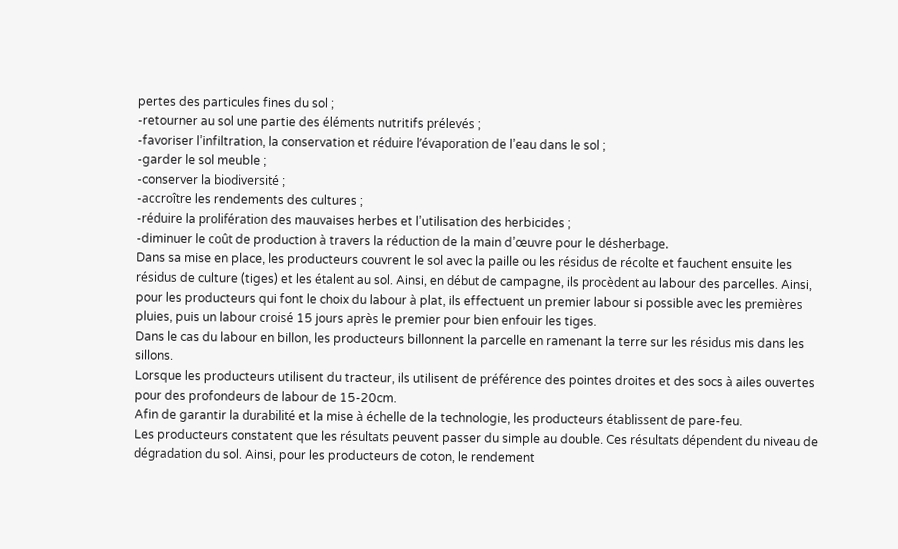pertes des particules fines du sol ;
-retourner au sol une partie des éléments nutritifs prélevés ;
-favoriser l’infiltration, la conservation et réduire l’évaporation de l’eau dans le sol ;
-garder le sol meuble ;
-conserver la biodiversité ;
-accroître les rendements des cultures ;
-réduire la prolifération des mauvaises herbes et l’utilisation des herbicides ;
-diminuer le coût de production à travers la réduction de la main d’œuvre pour le désherbage.
Dans sa mise en place, les producteurs couvrent le sol avec la paille ou les résidus de récolte et fauchent ensuite les résidus de culture (tiges) et les étalent au sol. Ainsi, en début de campagne, ils procèdent au labour des parcelles. Ainsi, pour les producteurs qui font le choix du labour à plat, ils effectuent un premier labour si possible avec les premières pluies, puis un labour croisé 15 jours après le premier pour bien enfouir les tiges.
Dans le cas du labour en billon, les producteurs billonnent la parcelle en ramenant la terre sur les résidus mis dans les sillons.
Lorsque les producteurs utilisent du tracteur, ils utilisent de préférence des pointes droites et des socs à ailes ouvertes pour des profondeurs de labour de 15-20cm.
Afin de garantir la durabilité et la mise à échelle de la technologie, les producteurs établissent de pare-feu.
Les producteurs constatent que les résultats peuvent passer du simple au double. Ces résultats dépendent du niveau de dégradation du sol. Ainsi, pour les producteurs de coton, le rendement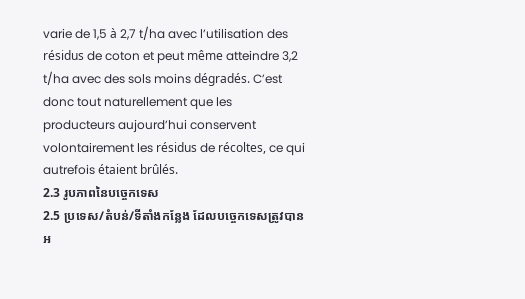varie de 1,5 à 2,7 t/ha avec l’utilisation des résidus de coton et peut même atteindre 3,2 t/ha avec des sols moins dégradés. C’est donc tout naturellement que les producteurs aujourd’hui conservent volontairement les résidus de récoltes, ce qui autrefois étaient brûlés.
2.3 រូបភាពនៃបច្ចេកទេស
2.5 ប្រទេស/តំបន់/ទីតាំងកន្លែង ដែលបច្ចេកទេសត្រូវបានអ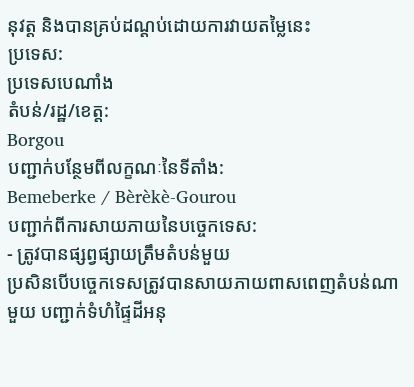នុវត្ត និងបានគ្រប់ដណ្តប់ដោយការវាយតម្លៃនេះ
ប្រទេស:
ប្រទេសបេណាំង
តំបន់/រដ្ឋ/ខេត្ត:
Borgou
បញ្ជាក់បន្ថែមពីលក្ខណៈនៃទីតាំង:
Bemeberke / Bèrèkè-Gourou
បញ្ជាក់ពីការសាយភាយនៃបច្ចេកទេស:
- ត្រូវបានផ្សព្វផ្សាយត្រឹមតំបន់មួយ
ប្រសិនបើបច្ចេកទេសត្រូវបានសាយភាយពាសពេញតំបន់ណាមួយ បញ្ជាក់ទំហំផ្ទៃដីអនុ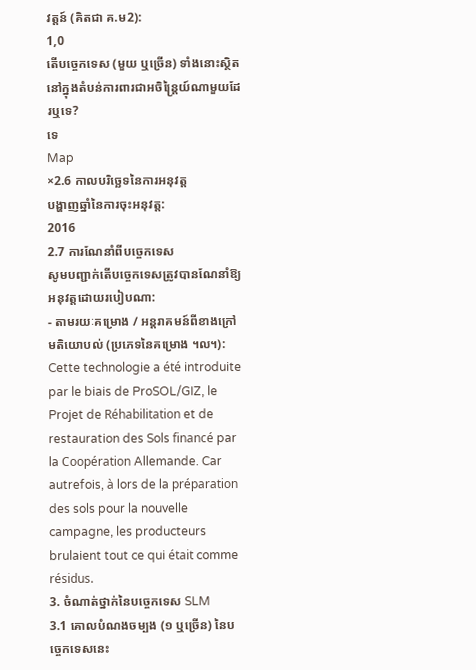វត្តន៍ (គិតជា គ.ម2):
1,0
តើបច្ចេកទេស (មួយ ឬច្រើន) ទាំងនោះស្ថិតនៅក្នុងតំបន់ការពារជាអចិន្ត្រៃយ៍ណាមួយដែរឬទេ?
ទេ
Map
×2.6 កាលបរិច្ឆេទនៃការអនុវត្ត
បង្ហាញឆ្នាំនៃការចុះអនុវត្ត:
2016
2.7 ការណែនាំពីបច្ចេកទេស
សូមបញ្ជាក់តើបច្ចេកទេសត្រូវបានណែនាំឱ្យអនុវត្តដោយរបៀបណា:
- តាមរយៈគម្រោង / អន្តរាគមន៍ពីខាងក្រៅ
មតិយោបល់ (ប្រភេទនៃគម្រោង ។ល។):
Cette technologie a été introduite par le biais de ProSOL/GIZ, le Projet de Réhabilitation et de restauration des Sols financé par la Coopération Allemande. Car autrefois, à lors de la préparation des sols pour la nouvelle campagne, les producteurs brulaient tout ce qui était comme résidus.
3. ចំណាត់ថ្នាក់នៃបច្ចេកទេស SLM
3.1 គោលបំណងចម្បង (១ ឬច្រើន) នៃបច្ចេកទេសនេះ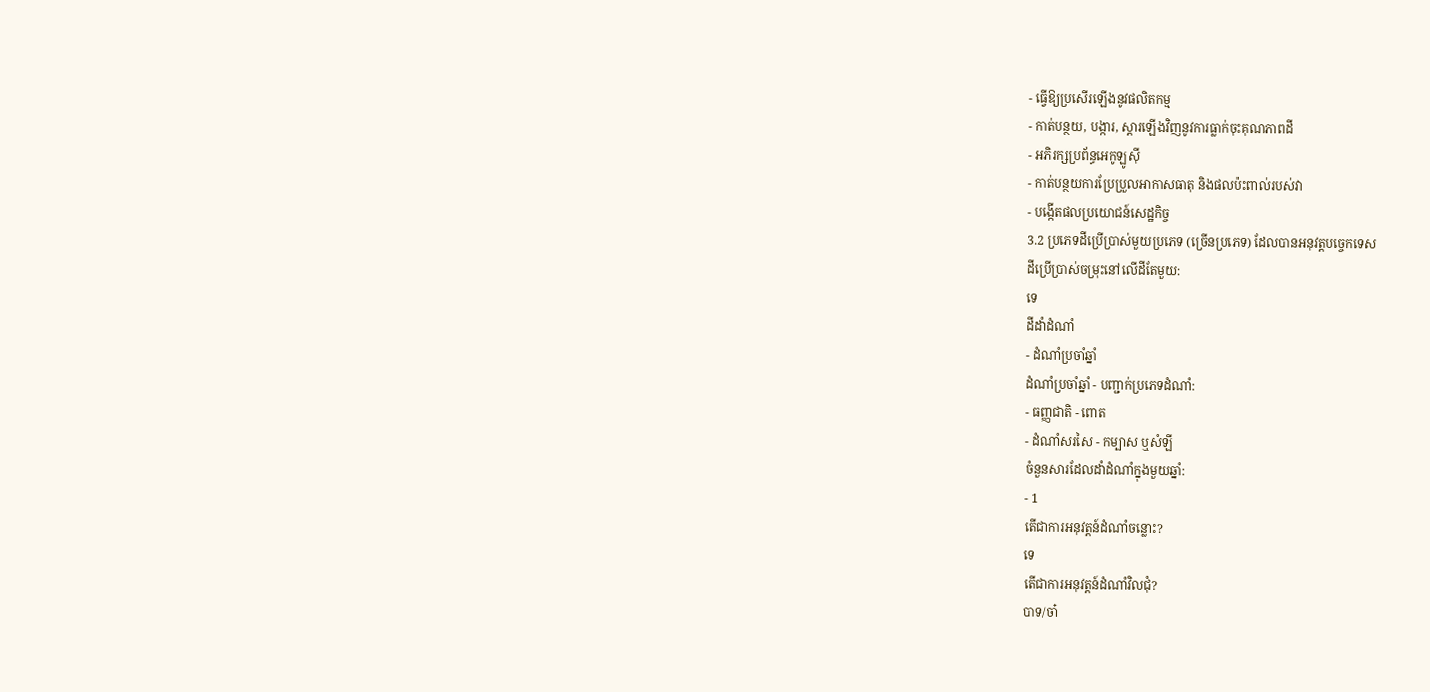- ធ្វើឱ្យប្រសើរឡើងនូវផលិតកម្ម
- កាត់បន្ថយ, បង្ការ, ស្តារឡើងវិញនូវការធ្លាក់ចុះគុណភាពដី
- អភិរក្សប្រព័ន្ធអេកូឡូស៊ី
- កាត់បន្ថយការប្រែប្រួលអាកាសធាតុ និងផលប៉ះពាល់របស់វា
- បង្កើតផលប្រយោជន៍សេដ្ឋកិច្ច
3.2 ប្រភេទដីប្រើប្រាស់មួយប្រភេទ (ច្រើនប្រភេទ) ដែលបានអនុវត្តបច្ចេកទេស
ដីប្រើប្រាស់ចម្រុះនៅលើដីតែមួយ:
ទេ
ដីដាំដំណាំ
- ដំណាំប្រចាំឆ្នាំ
ដំណាំប្រចាំឆ្នាំ - បញ្ជាក់ប្រភេទដំណាំ:
- ធញ្ញជាតិ - ពោត
- ដំណាំសរសៃ - កម្បាស ឬសំឡី
ចំនួនសារដែលដាំដំណាំក្នុងមួយឆ្នាំ:
- 1
តើជាការអនុវត្តន៍ដំណាំចន្លោះ?
ទេ
តើជាការអនុវត្តន៍ដំណាំវិលជុំ?
បាទ/ចា៎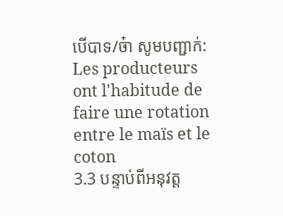បើបាទ/ច៎ា សូមបញ្ជាក់:
Les producteurs ont l'habitude de faire une rotation entre le maïs et le coton
3.3 បន្ទាប់ពីអនុវត្ត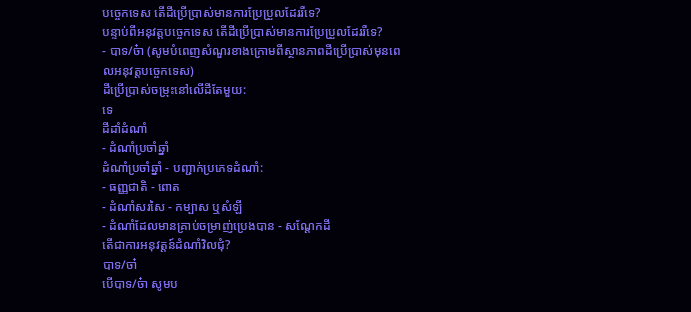បច្ចេកទេស តើដីប្រើប្រាស់មានការប្រែប្រួលដែររឺទេ?
បន្ទាប់ពីអនុវត្តបច្ចេកទេស តើដីប្រើប្រាស់មានការប្រែប្រួលដែររឺទេ?
- បាទ/ច៎ា (សូមបំពេញសំណួរខាងក្រោមពីស្ថានភាពដីប្រើប្រាស់មុនពេលអនុវត្តបច្ចេកទេស)
ដីប្រើប្រាស់ចម្រុះនៅលើដីតែមួយ:
ទេ
ដីដាំដំណាំ
- ដំណាំប្រចាំឆ្នាំ
ដំណាំប្រចាំឆ្នាំ - បញ្ជាក់ប្រភេទដំណាំ:
- ធញ្ញជាតិ - ពោត
- ដំណាំសរសៃ - កម្បាស ឬសំឡី
- ដំណាំដែលមានគ្រាប់ចម្រាញ់ប្រេងបាន - សណ្តែកដី
តើជាការអនុវត្តន៍ដំណាំវិលជុំ?
បាទ/ចា៎
បើបាទ/ច៎ា សូមប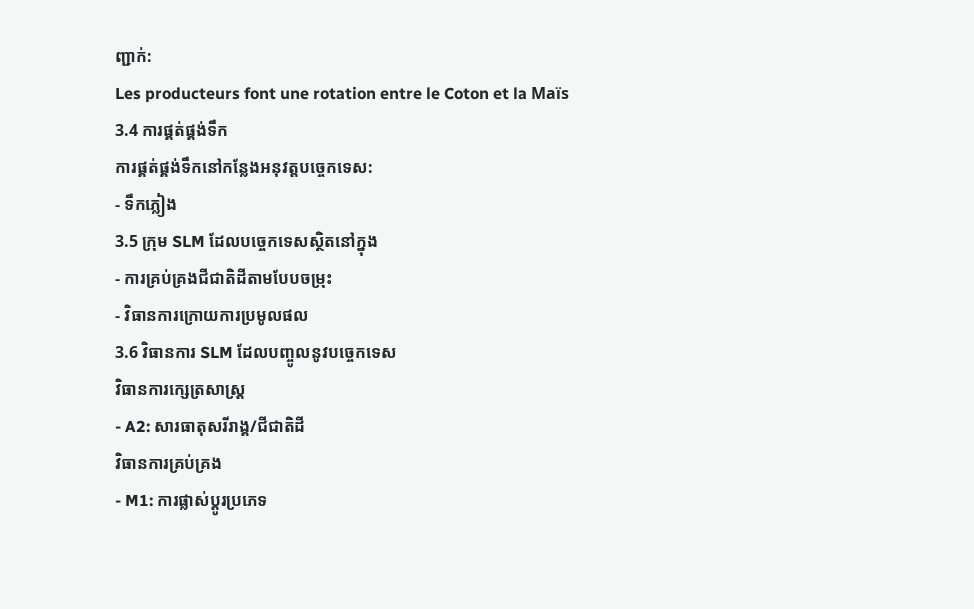ញ្ជាក់:
Les producteurs font une rotation entre le Coton et la Maïs
3.4 ការផ្គត់ផ្គង់ទឹក
ការផ្គត់ផ្គង់ទឹកនៅកន្លែងអនុវត្តបច្ចេកទេស:
- ទឹកភ្លៀង
3.5 ក្រុម SLM ដែលបច្ចេកទេសស្ថិតនៅក្នុង
- ការគ្រប់គ្រងជីជាតិដីតាមបែបចម្រុះ
- វិធានការក្រោយការប្រមូលផល
3.6 វិធានការ SLM ដែលបញ្ចូលនូវបច្ចេកទេស
វិធានការក្សេត្រសាស្ត្រ
- A2: សារធាតុសរីរាង្គ/ជីជាតិដី
វិធានការគ្រប់គ្រង
- M1: ការផ្លាស់ប្តូរប្រភេទ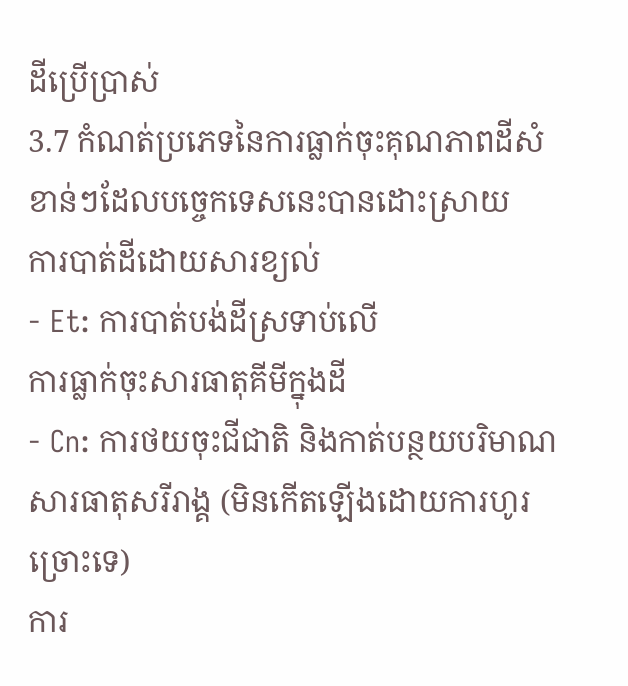ដីប្រើប្រាស់
3.7 កំណត់ប្រភេទនៃការធ្លាក់ចុះគុណភាពដីសំខាន់ៗដែលបច្ចេកទេសនេះបានដោះស្រាយ
ការបាត់ដីដោយសារខ្យល់
- Et: ការបាត់បង់ដីស្រទាប់លើ
ការធ្លាក់ចុះសារធាតុគីមីក្នុងដី
- Cn: ការថយចុះជីជាតិ និងកាត់បន្ថយបរិមាណសារធាតុសរីរាង្គ (មិនកើតឡើងដោយការហូរច្រោះទេ)
ការ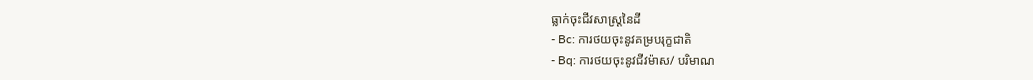ធ្លាក់ចុះជីវសាស្ត្រនៃដី
- Bc: ការថយចុះនូវគម្របរុក្ខជាតិ
- Bq: ការថយចុះនូវជីវម៉ាស/ បរិមាណ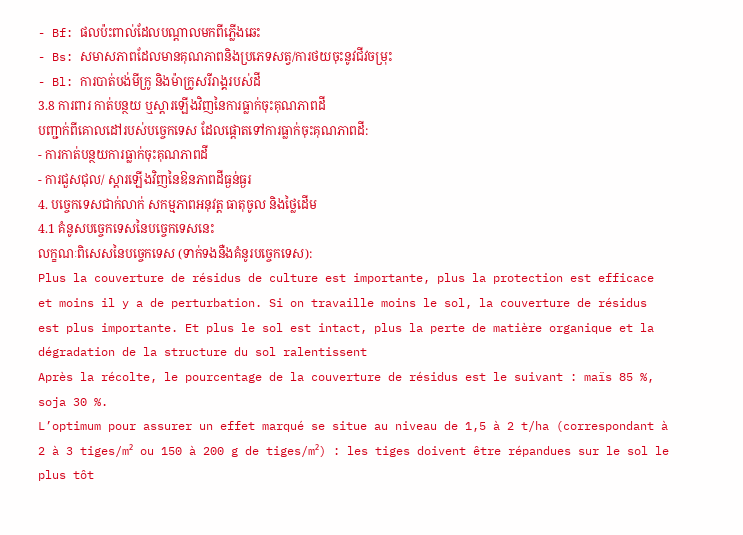- Bf: ផលប៉ះពាល់ដែលបណ្តាលមកពីភ្លើងឆេះ
- Bs: សមាសភាពដែលមានគុណភាពនិងប្រភេទសត្វ/ការថយចុះនូវជីវចម្រុះ
- Bl: ការបាត់បង់មីក្រូ និងម៉ាក្រូសរីរាង្គរបស់ដី
3.8 ការពារ កាត់បន្ថយ ឬស្តារឡើងវិញនៃការធ្លាក់ចុះគុណភាពដី
បញ្ជាក់ពីគោលដៅរបស់បច្ចេកទេស ដែលផ្តោតទៅការធ្លាក់ចុះគុណភាពដី:
- ការកាត់បន្ថយការធ្លាក់ចុះគុណភាពដី
- ការជួសជុល/ ស្តារឡើងវិញនៃឱនភាពដីធ្ងន់ធ្ងរ
4. បច្ចេកទេសជាក់លាក់ សកម្មភាពអនុវត្ត ធាតុចូល និងថ្លៃដើម
4.1 គំនូសបច្ចេកទេសនៃបច្ចេកទេសនេះ
លក្ខណៈពិសេសនៃបច្ចេកទេស (ទាក់ទងនឺងគំនូរបច្ចេកទេស):
Plus la couverture de résidus de culture est importante, plus la protection est efficace et moins il y a de perturbation. Si on travaille moins le sol, la couverture de résidus est plus importante. Et plus le sol est intact, plus la perte de matière organique et la dégradation de la structure du sol ralentissent
Après la récolte, le pourcentage de la couverture de résidus est le suivant : maïs 85 %, soja 30 %.
L’optimum pour assurer un effet marqué se situe au niveau de 1,5 à 2 t/ha (correspondant à 2 à 3 tiges/m² ou 150 à 200 g de tiges/m²) : les tiges doivent être répandues sur le sol le plus tôt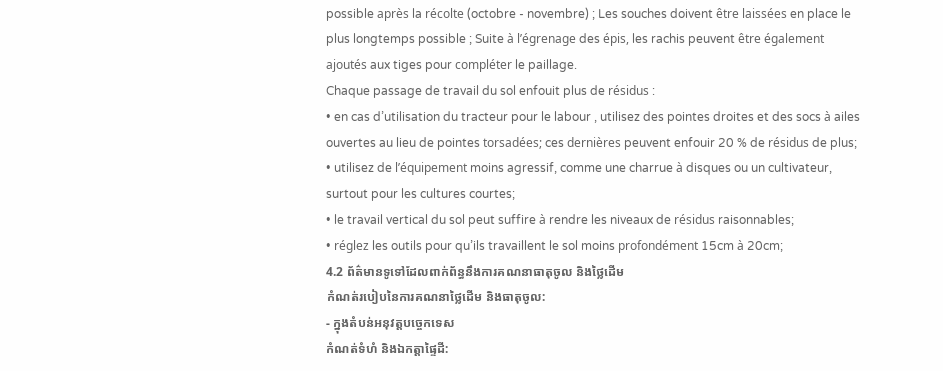possible après la récolte (octobre - novembre) ; Les souches doivent être laissées en place le plus longtemps possible ; Suite à l’égrenage des épis, les rachis peuvent être également ajoutés aux tiges pour compléter le paillage.
Chaque passage de travail du sol enfouit plus de résidus :
• en cas d’utilisation du tracteur pour le labour , utilisez des pointes droites et des socs à ailes ouvertes au lieu de pointes torsadées; ces dernières peuvent enfouir 20 % de résidus de plus;
• utilisez de l’équipement moins agressif, comme une charrue à disques ou un cultivateur, surtout pour les cultures courtes;
• le travail vertical du sol peut suffire à rendre les niveaux de résidus raisonnables;
• réglez les outils pour qu’ils travaillent le sol moins profondément 15cm à 20cm;
4.2 ព័ត៌មានទូទៅដែលពាក់ព័ន្ធនឹងការគណនាធាតុចូល និងថ្លៃដើម
កំណត់របៀបនៃការគណនាថ្លៃដើម និងធាតុចូល:
- ក្នុងតំបន់អនុវត្តបច្ចេកទេស
កំណត់ទំហំ និងឯកត្តាផ្ទៃដី: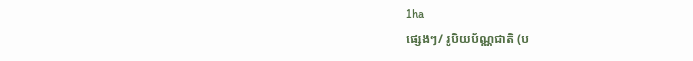1ha
ផ្សេងៗ/ រូបិយប័ណ្ណជាតិ (ប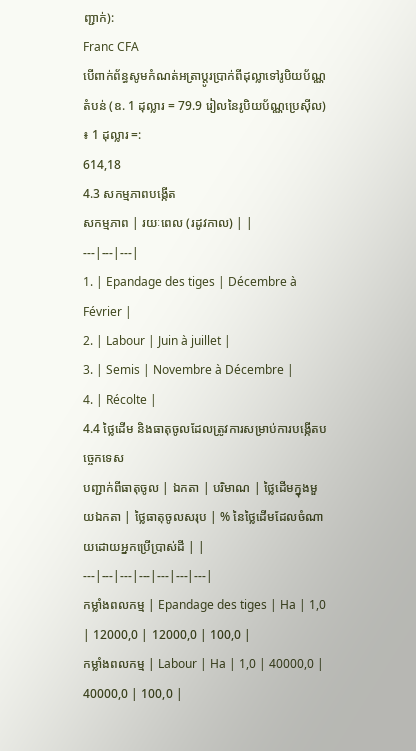ញ្ជាក់):
Franc CFA
បើពាក់ព័ន្ធសូមកំណត់អត្រាប្តូរប្រាក់ពីដុល្លាទៅរូបិយប័ណ្ណតំបន់ (ឧ. 1 ដុល្លារ = 79.9 រៀលនៃរូបិយប័ណ្ណប្រេស៊ីល) ៖ 1 ដុល្លារ =:
614,18
4.3 សកម្មភាពបង្កើត
សកម្មភាព | រយៈពេល (រដូវកាល) | |
---|---|---|
1. | Epandage des tiges | Décembre à Février |
2. | Labour | Juin à juillet |
3. | Semis | Novembre à Décembre |
4. | Récolte |
4.4 ថ្លៃដើម និងធាតុចូលដែលត្រូវការសម្រាប់ការបង្កើតបច្ចេកទេស
បញ្ជាក់ពីធាតុចូល | ឯកតា | បរិមាណ | ថ្លៃដើមក្នុងមួយឯកតា | ថ្លៃធាតុចូលសរុប | % នៃថ្លៃដើមដែលចំណាយដោយអ្នកប្រើប្រាស់ដី | |
---|---|---|---|---|---|---|
កម្លាំងពលកម្ម | Epandage des tiges | Ha | 1,0 | 12000,0 | 12000,0 | 100,0 |
កម្លាំងពលកម្ម | Labour | Ha | 1,0 | 40000,0 | 40000,0 | 100,0 |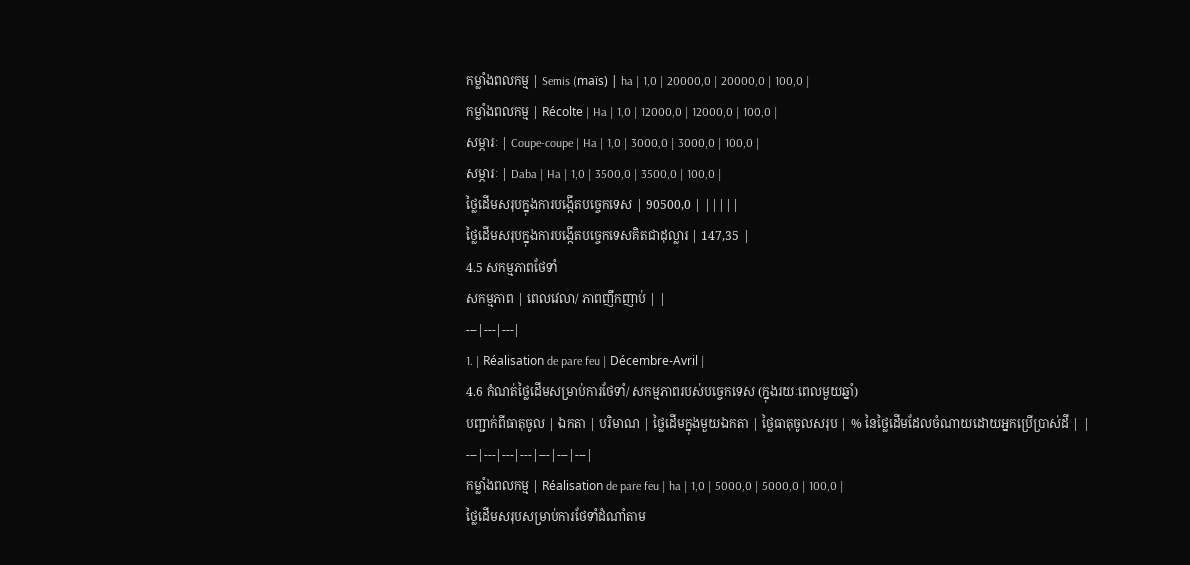កម្លាំងពលកម្ម | Semis (maïs) | ha | 1,0 | 20000,0 | 20000,0 | 100,0 |
កម្លាំងពលកម្ម | Récolte | Ha | 1,0 | 12000,0 | 12000,0 | 100,0 |
សម្ភារៈ | Coupe-coupe | Ha | 1,0 | 3000,0 | 3000,0 | 100,0 |
សម្ភារៈ | Daba | Ha | 1,0 | 3500,0 | 3500,0 | 100,0 |
ថ្លៃដើមសរុបក្នុងការបង្កើតបច្ចេកទេស | 90500,0 | |||||
ថ្លៃដើមសរុបក្នុងការបង្កើតបច្ចេកទេសគិតជាដុល្លារ | 147,35 |
4.5 សកម្មភាពថែទាំ
សកម្មភាព | ពេលវេលា/ ភាពញឹកញាប់ | |
---|---|---|
1. | Réalisation de pare feu | Décembre-Avril |
4.6 កំណត់ថ្លៃដើមសម្រាប់ការថែទាំ/ សកម្មភាពរបស់បច្ចេកទេស (ក្នុងរយៈពេលមួយឆ្នាំ)
បញ្ជាក់ពីធាតុចូល | ឯកតា | បរិមាណ | ថ្លៃដើមក្នុងមួយឯកតា | ថ្លៃធាតុចូលសរុប | % នៃថ្លៃដើមដែលចំណាយដោយអ្នកប្រើប្រាស់ដី | |
---|---|---|---|---|---|---|
កម្លាំងពលកម្ម | Réalisation de pare feu | ha | 1,0 | 5000,0 | 5000,0 | 100,0 |
ថ្លៃដើមសរុបសម្រាប់ការថែទាំដំណាំតាម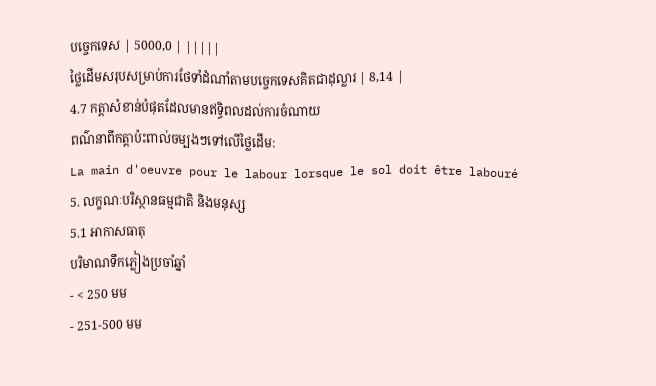បច្ចេកទេស | 5000,0 | |||||
ថ្លៃដើមសរុបសម្រាប់ការថែទាំដំណាំតាមបច្ចេកទេសគិតជាដុល្លារ | 8,14 |
4.7 កត្តាសំខាន់បំផុតដែលមានឥទ្ធិពលដល់ការចំណាយ
ពណ៌នាពីកត្តាប៉ះពាល់ចម្បងៗទៅលើថ្លៃដើម:
La main d'oeuvre pour le labour lorsque le sol doit être labouré
5. លក្ខណៈបរិស្ថានធម្មជាតិ និងមនុស្ស
5.1 អាកាសធាតុ
បរិមាណទឹកភ្លៀងប្រចាំឆ្នាំ
- < 250 មម
- 251-500 មម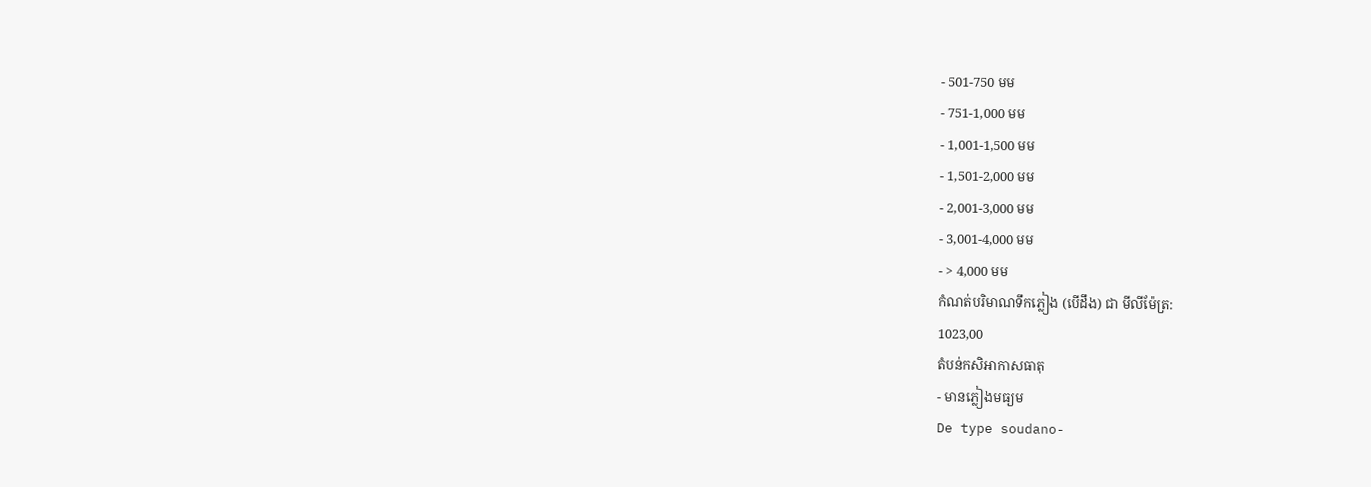- 501-750 មម
- 751-1,000 មម
- 1,001-1,500 មម
- 1,501-2,000 មម
- 2,001-3,000 មម
- 3,001-4,000 មម
- > 4,000 មម
កំណត់បរិមាណទឹកភ្លៀង (បើដឹង) ជា មីលីម៉ែត្រ:
1023,00
តំបន់កសិអាកាសធាតុ
- មានភ្លៀងមធ្យម
De type soudano-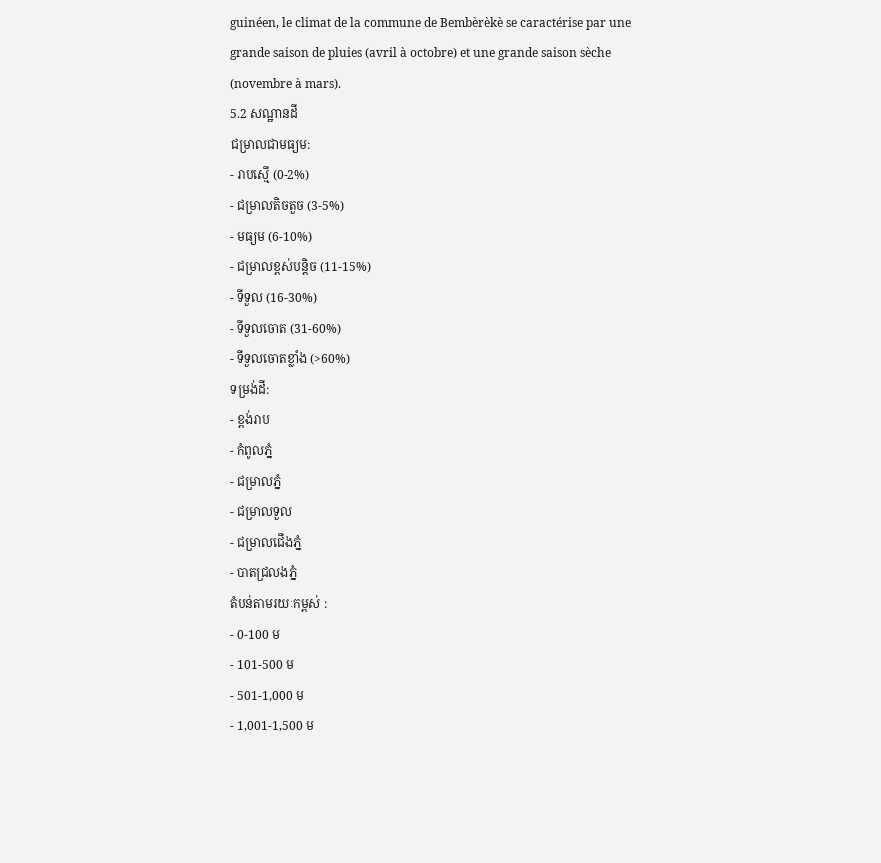guinéen, le climat de la commune de Bembèrèkè se caractérise par une grande saison de pluies (avril à octobre) et une grande saison sèche (novembre à mars).
5.2 សណ្ឋានដី
ជម្រាលជាមធ្យម:
- រាបស្មើ (0-2%)
- ជម្រាលតិចតួច (3-5%)
- មធ្យម (6-10%)
- ជម្រាលខ្ពស់បន្តិច (11-15%)
- ទីទួល (16-30%)
- ទីទួលចោត (31-60%)
- ទីទួលចោតខ្លាំង (>60%)
ទម្រង់ដី:
- ខ្ពង់រាប
- កំពូលភ្នំ
- ជម្រាលភ្នំ
- ជម្រាលទួល
- ជម្រាលជើងភ្នំ
- បាតជ្រលងភ្នំ
តំបន់តាមរយៈកម្ពស់ :
- 0-100 ម
- 101-500 ម
- 501-1,000 ម
- 1,001-1,500 ម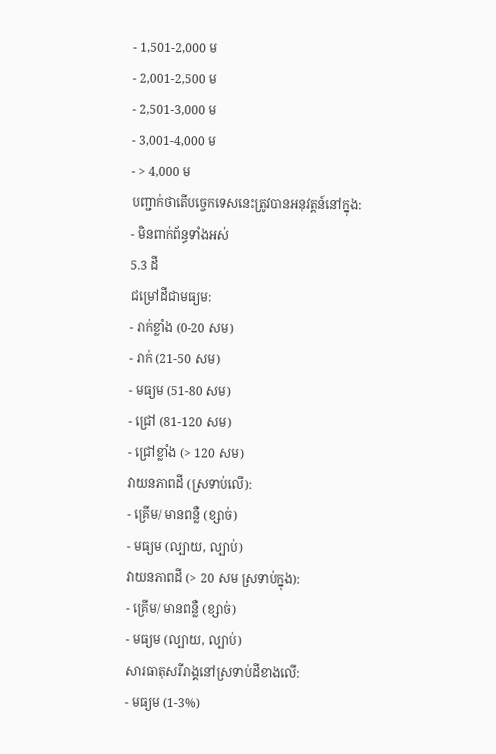- 1,501-2,000 ម
- 2,001-2,500 ម
- 2,501-3,000 ម
- 3,001-4,000 ម
- > 4,000 ម
បញ្ជាក់ថាតើបច្ចេកទេសនេះត្រូវបានអនុវត្តន៍នៅក្នុង:
- មិនពាក់ព័ន្ធទាំងអស់
5.3 ដី
ជម្រៅដីជាមធ្យម:
- រាក់ខ្លាំង (0-20 សម)
- រាក់ (21-50 សម)
- មធ្យម (51-80 សម)
- ជ្រៅ (81-120 សម)
- ជ្រៅខ្លាំង (> 120 សម)
វាយនភាពដី (ស្រទាប់លើ):
- គ្រើម/ មានពន្លឺ (ខ្សាច់)
- មធ្យម (ល្បាយ, ល្បាប់)
វាយនភាពដី (> 20 សម ស្រទាប់ក្នុង):
- គ្រើម/ មានពន្លឺ (ខ្សាច់)
- មធ្យម (ល្បាយ, ល្បាប់)
សារធាតុសរីរាង្គនៅស្រទាប់ដីខាងលើ:
- មធ្យម (1-3%)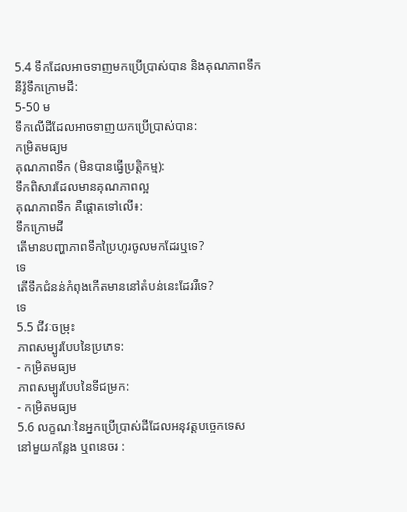5.4 ទឹកដែលអាចទាញមកប្រើប្រាស់បាន និងគុណភាពទឹក
នីវ៉ូទឹកក្រោមដី:
5-50 ម
ទឹកលើដីដែលអាចទាញយកប្រើប្រាស់បាន:
កម្រិតមធ្យម
គុណភាពទឹក (មិនបានធ្វើប្រត្តិកម្ម):
ទឹកពិសារដែលមានគុណភាពល្អ
គុណភាពទឹក គឺផ្តោតទៅលើ៖:
ទឹកក្រោមដី
តើមានបញ្ហាភាពទឹកប្រៃហូរចូលមកដែរឬទេ?
ទេ
តើទឹកជំនន់កំពុងកើតមាននៅតំបន់នេះដែររឺទេ?
ទេ
5.5 ជីវៈចម្រុះ
ភាពសម្បូរបែបនៃប្រភេទ:
- កម្រិតមធ្យម
ភាពសម្បូរបែបនៃទីជម្រក:
- កម្រិតមធ្យម
5.6 លក្ខណៈនៃអ្នកប្រើប្រាស់ដីដែលអនុវត្តបច្ចេកទេស
នៅមួយកន្លែង ឬពនេចរ :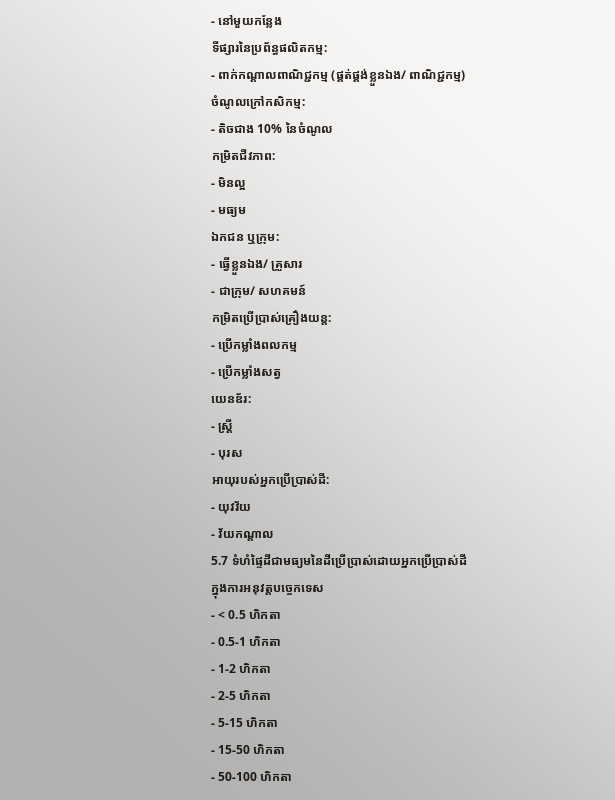- នៅមួយកន្លែង
ទីផ្សារនៃប្រព័ន្ធផលិតកម្ម:
- ពាក់កណ្តាលពាណិជ្ជកម្ម (ផ្គត់ផ្គង់ខ្លួនឯង/ ពាណិជ្ជកម្ម)
ចំណូលក្រៅកសិកម្ម:
- តិចជាង 10% នៃចំណូល
កម្រិតជីវភាព:
- មិនល្អ
- មធ្យម
ឯកជន ឬក្រុម:
- ធ្វើខ្លួនឯង/ គ្រួសារ
- ជាក្រុម/ សហគមន៍
កម្រិតប្រើប្រាស់គ្រឿងយន្ត:
- ប្រើកម្លាំងពលកម្ម
- ប្រើកម្លាំងសត្វ
យេនឌ័រ:
- ស្ត្រី
- បុរស
អាយុរបស់អ្នកប្រើប្រាស់ដី:
- យុវវ័យ
- វ័យកណ្តាល
5.7 ទំហំផ្ទៃដីជាមធ្យមនៃដីប្រើប្រាស់ដោយអ្នកប្រើប្រាស់ដី ក្នុងការអនុវត្តបច្ចេកទេស
- < 0.5 ហិកតា
- 0.5-1 ហិកតា
- 1-2 ហិកតា
- 2-5 ហិកតា
- 5-15 ហិកតា
- 15-50 ហិកតា
- 50-100 ហិកតា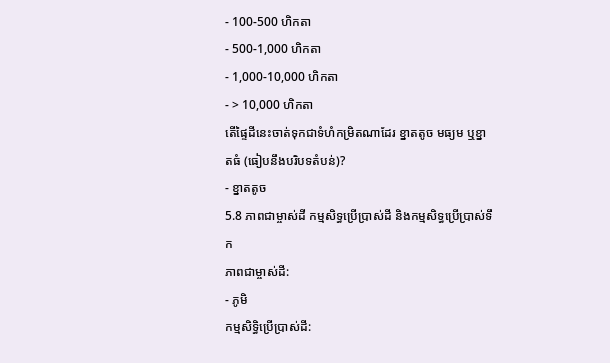- 100-500 ហិកតា
- 500-1,000 ហិកតា
- 1,000-10,000 ហិកតា
- > 10,000 ហិកតា
តើផ្ទៃដីនេះចាត់ទុកជាទំហំកម្រិតណាដែរ ខ្នាតតូច មធ្យម ឬខ្នាតធំ (ធៀបនឹងបរិបទតំបន់)?
- ខ្នាតតូច
5.8 ភាពជាម្ចាស់ដី កម្មសិទ្ធប្រើប្រាស់ដី និងកម្មសិទ្ធប្រើប្រាស់ទឹក
ភាពជាម្ចាស់ដី:
- ភូមិ
កម្មសិទ្ធិប្រើប្រាស់ដី: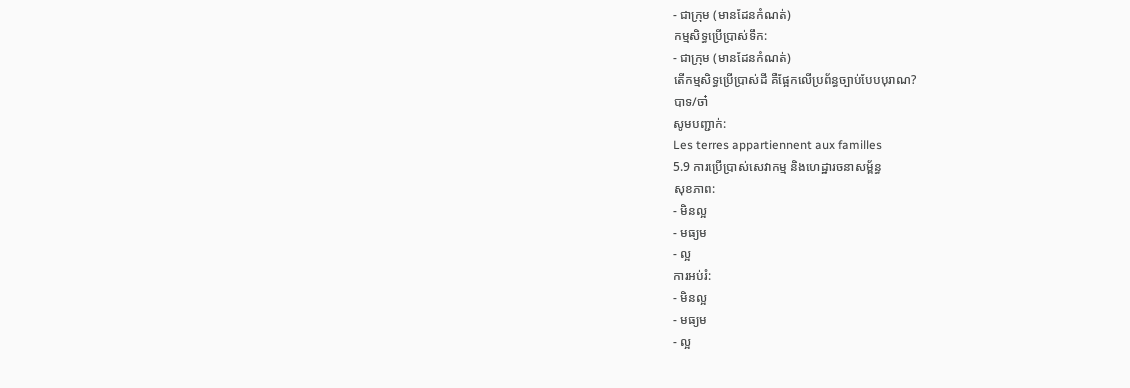- ជាក្រុម (មានដែនកំណត់)
កម្មសិទ្ធប្រើប្រាស់ទឹក:
- ជាក្រុម (មានដែនកំណត់)
តើកម្មសិទ្ធប្រើប្រាស់ដី គឺផ្អែកលើប្រព័ន្ធច្បាប់បែបបុរាណ?
បាទ/ចា៎
សូមបញ្ជាក់:
Les terres appartiennent aux familles
5.9 ការប្រើប្រាស់សេវាកម្ម និងហេដ្ឋារចនាសម្ព័ន្ធ
សុខភាព:
- មិនល្អ
- មធ្យម
- ល្អ
ការអប់រំ:
- មិនល្អ
- មធ្យម
- ល្អ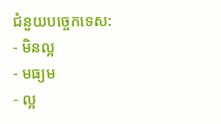ជំនួយបច្ចេកទេស:
- មិនល្អ
- មធ្យម
- ល្អ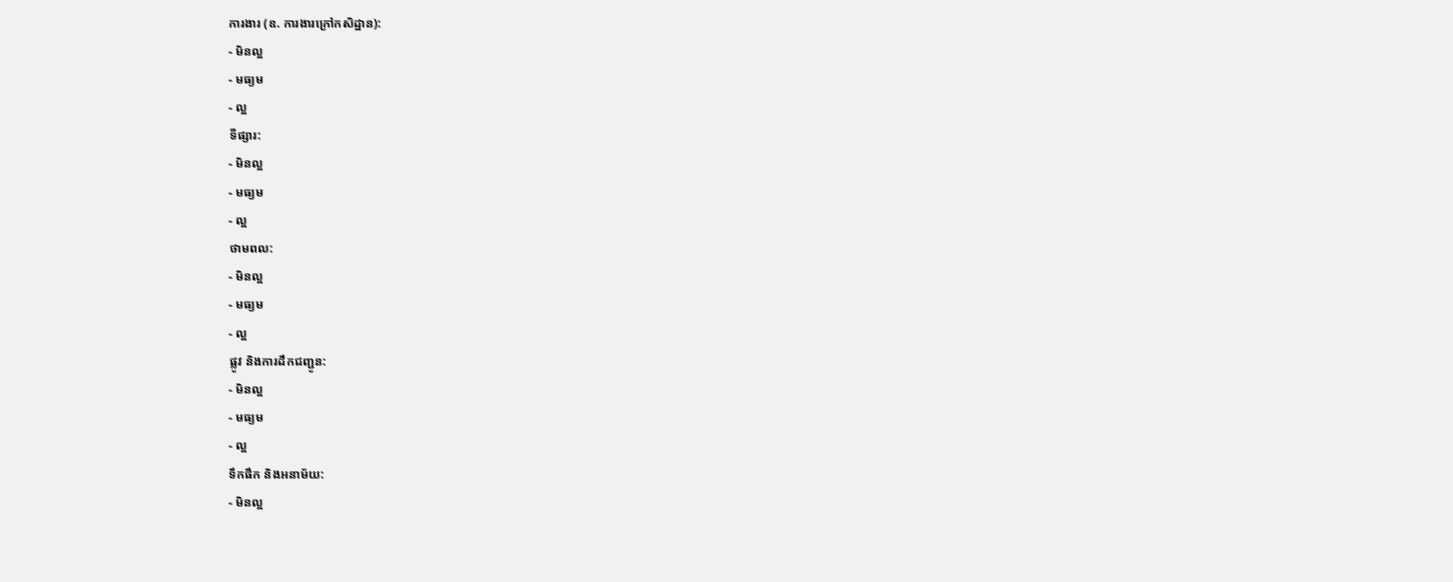ការងារ (ឧ. ការងារក្រៅកសិដ្ឋាន):
- មិនល្អ
- មធ្យម
- ល្អ
ទីផ្សារ:
- មិនល្អ
- មធ្យម
- ល្អ
ថាមពល:
- មិនល្អ
- មធ្យម
- ល្អ
ផ្លូវ និងការដឹកជញ្ជូន:
- មិនល្អ
- មធ្យម
- ល្អ
ទឹកផឹក និងអនាម័យ:
- មិនល្អ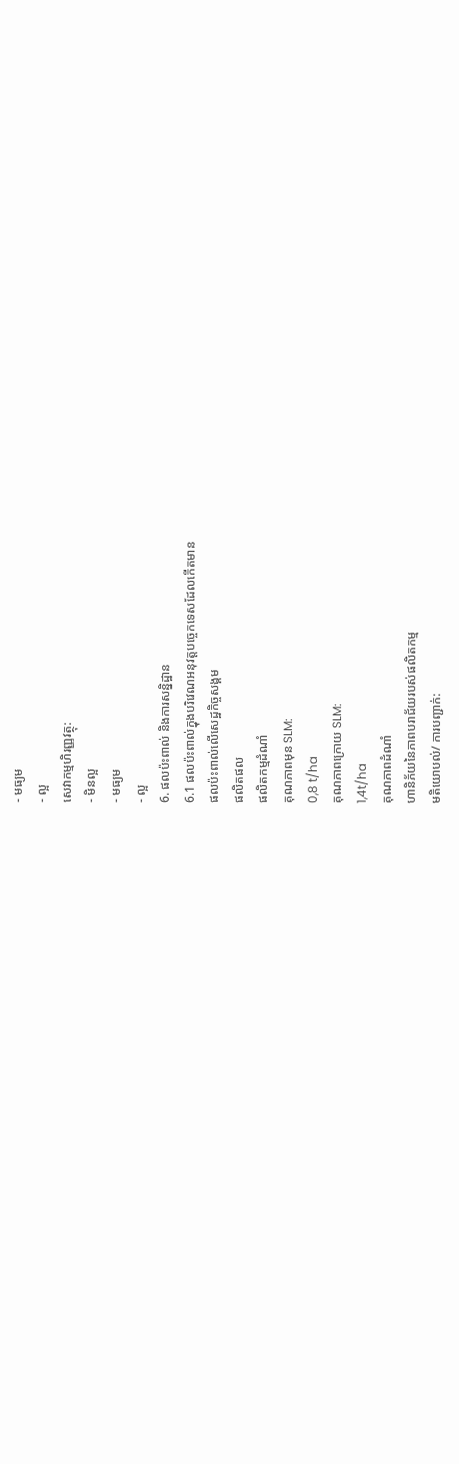- មធ្យម
- ល្អ
សេវាកម្មហិរញ្ញវត្ថុ:
- មិនល្អ
- មធ្យម
- ល្អ
6. ផលប៉ះពាល់ និងការសន្និដ្ឋាន
6.1 ផលប៉ះពាល់ក្នុងបរិវេណអនុវត្តបច្ចេកទេសដែលកើតមាន
ផលប៉ះពាល់លើសេដ្ឋកិច្ចសង្គម
ផលិតផល
ផលិតកម្មដំណាំ
គុណភាពមុន SLM:
0,8 t/ha
គុណភាពក្រោយ SLM:
1,4t/ha
គុណភាពដំណាំ
ហានិភ័យនៃភាពបរាជ័យរបស់ផលិតកម្ម
មតិយោបល់/ ការបញ្ជាក់: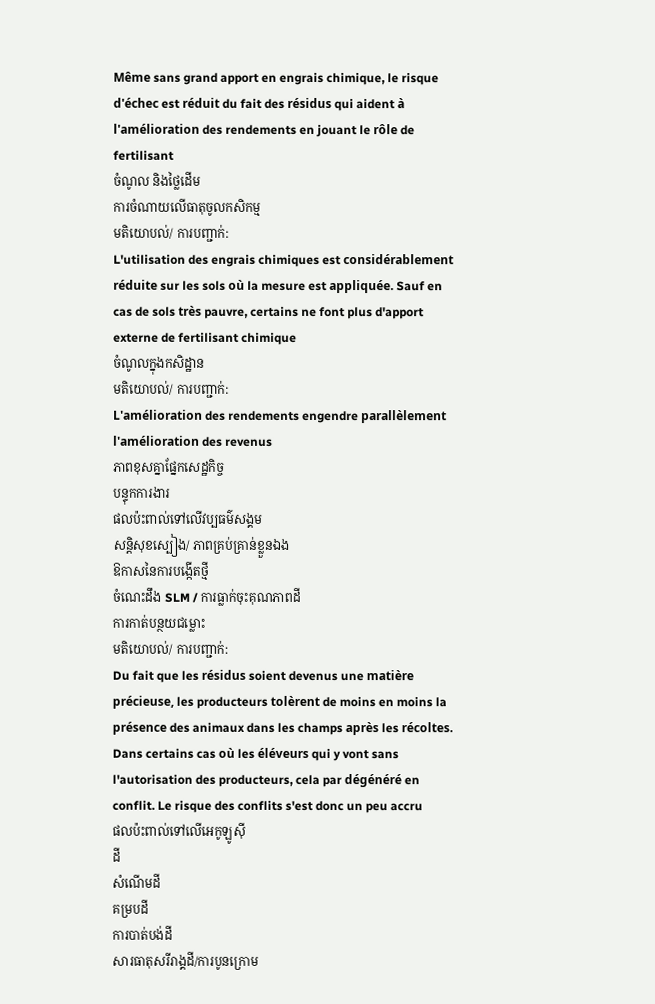Même sans grand apport en engrais chimique, le risque d'échec est réduit du fait des résidus qui aident à l'amélioration des rendements en jouant le rôle de fertilisant
ចំណូល និងថ្លៃដើម
ការចំណាយលើធាតុចូលកសិកម្ម
មតិយោបល់/ ការបញ្ជាក់:
L'utilisation des engrais chimiques est considérablement réduite sur les sols où la mesure est appliquée. Sauf en cas de sols très pauvre, certains ne font plus d'apport externe de fertilisant chimique
ចំណូលក្នុងកសិដ្ឋាន
មតិយោបល់/ ការបញ្ជាក់:
L'amélioration des rendements engendre parallèlement l'amélioration des revenus
ភាពខុសគ្នាផ្នែកសេដ្ឋកិច្ច
បន្ទុកការងារ
ផលប៉ះពាល់ទៅលើវប្បធម៌សង្គម
សន្តិសុខស្បៀង/ ភាពគ្រប់គ្រាន់ខ្លួនឯង
ឱកាសនៃការបង្កើតថ្មី
ចំណេះដឹង SLM / ការធ្លាក់ចុះគុណភាពដី
ការកាត់បន្ថយជម្លោះ
មតិយោបល់/ ការបញ្ជាក់:
Du fait que les résidus soient devenus une matière précieuse, les producteurs tolèrent de moins en moins la présence des animaux dans les champs après les récoltes. Dans certains cas où les éléveurs qui y vont sans l'autorisation des producteurs, cela par dégénéré en conflit. Le risque des conflits s'est donc un peu accru
ផលប៉ះពាល់ទៅលើអេកូឡូស៊ី
ដី
សំណើមដី
គម្របដី
ការបាត់បង់ដី
សារធាតុសរីរាង្គដី/ការបូនក្រោម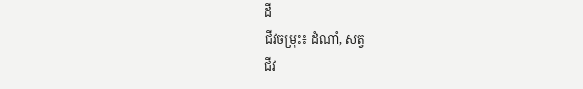ដី
ជីវចម្រុះ៖ ដំណាំ, សត្វ
ជីវ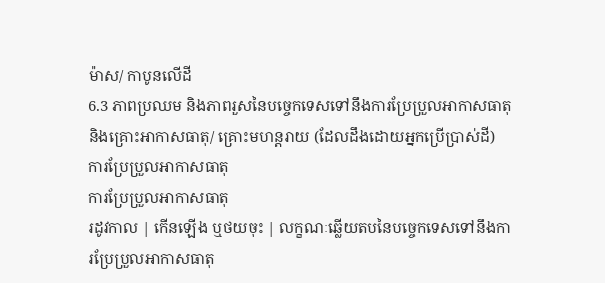ម៉ាស/ កាបូនលើដី
6.3 ភាពប្រឈម និងភាពរួសនៃបច្ចេកទេសទៅនឹងការប្រែប្រួលអាកាសធាតុ និងគ្រោះអាកាសធាតុ/ គ្រោះមហន្តរាយ (ដែលដឹងដោយអ្នកប្រើប្រាស់ដី)
ការប្រែប្រួលអាកាសធាតុ
ការប្រែប្រួលអាកាសធាតុ
រដូវកាល | កើនឡើង ឬថយចុះ | លក្ខណៈឆ្លើយតបនៃបច្ចេកទេសទៅនឹងការប្រែប្រួលអាកាសធាតុ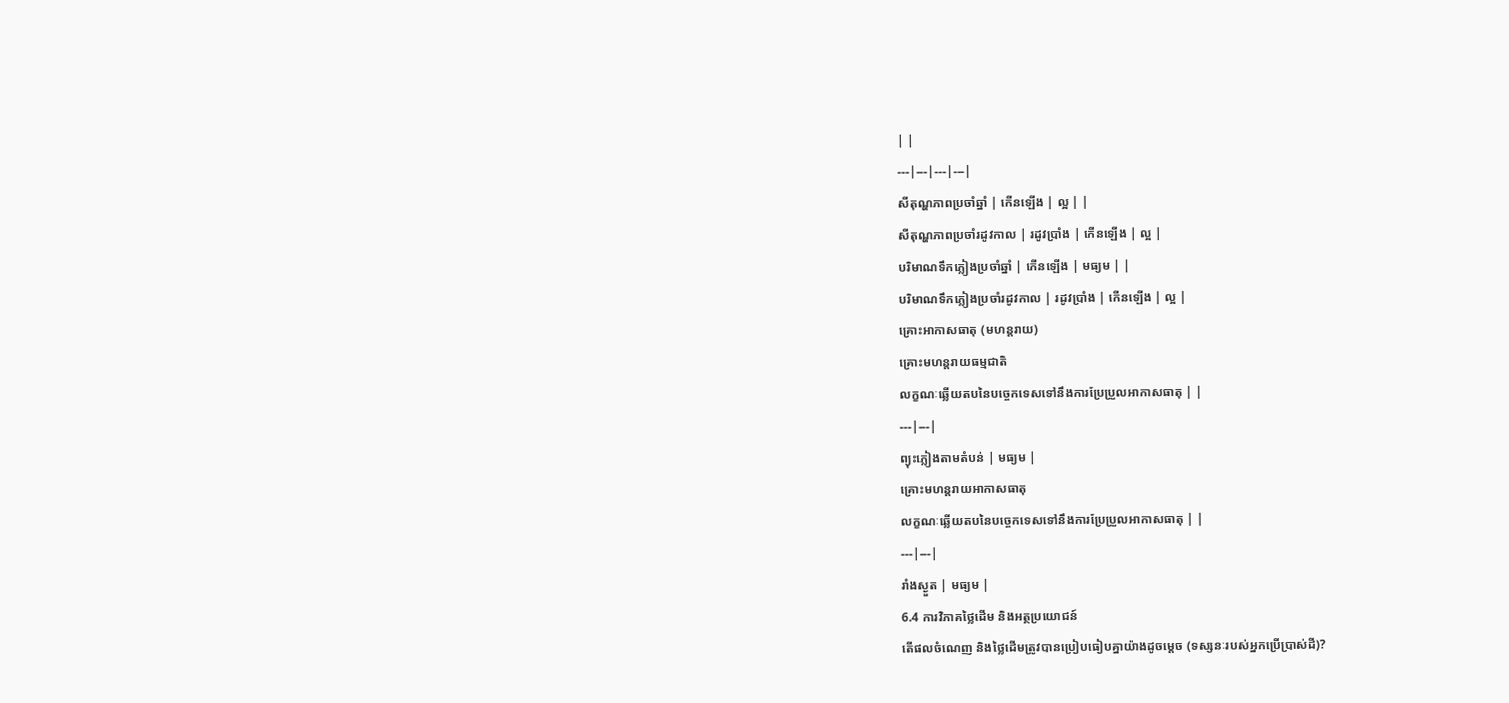| |
---|---|---|---|
សីតុណ្ហភាពប្រចាំឆ្នាំ | កើនឡើង | ល្អ | |
សីតុណ្ហភាពប្រចាំរដូវកាល | រដូវប្រាំង | កើនឡើង | ល្អ |
បរិមាណទឹកភ្លៀងប្រចាំឆ្នាំ | កើនឡើង | មធ្យម | |
បរិមាណទឹកភ្លៀងប្រចាំរដូវកាល | រដូវប្រាំង | កើនឡើង | ល្អ |
គ្រោះអាកាសធាតុ (មហន្តរាយ)
គ្រោះមហន្តរាយធម្មជាតិ
លក្ខណៈឆ្លើយតបនៃបច្ចេកទេសទៅនឹងការប្រែប្រួលអាកាសធាតុ | |
---|---|
ព្យុះភ្លៀងតាមតំបន់ | មធ្យម |
គ្រោះមហន្តរាយអាកាសធាតុ
លក្ខណៈឆ្លើយតបនៃបច្ចេកទេសទៅនឹងការប្រែប្រួលអាកាសធាតុ | |
---|---|
រាំងស្ងួត | មធ្យម |
6.4 ការវិភាគថ្លៃដើម និងអត្ថប្រយោជន៍
តើផលចំណេញ និងថ្លៃដើមត្រូវបានប្រៀបធៀបគ្នាយ៉ាងដូចម្តេច (ទស្សនៈរបស់អ្នកប្រើប្រាស់ដី)?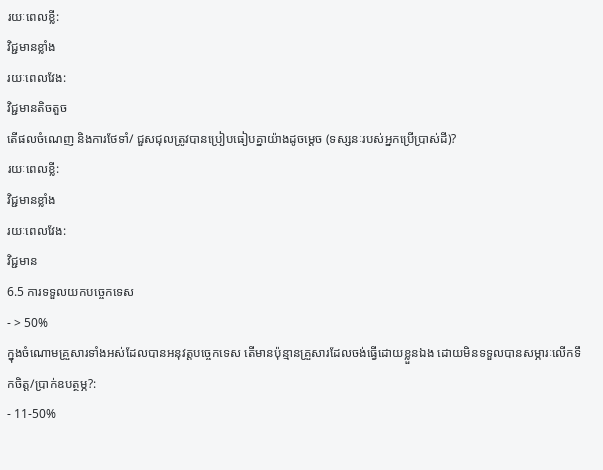រយៈពេលខ្លី:
វិជ្ជមានខ្លាំង
រយៈពេលវែង:
វិជ្ជមានតិចតួច
តើផលចំណេញ និងការថែទាំ/ ជួសជុលត្រូវបានប្រៀបធៀបគ្នាយ៉ាងដូចម្តេច (ទស្សនៈរបស់អ្នកប្រើប្រាស់ដី)?
រយៈពេលខ្លី:
វិជ្ជមានខ្លាំង
រយៈពេលវែង:
វិជ្ជមាន
6.5 ការទទួលយកបច្ចេកទេស
- > 50%
ក្នុងចំណោមគ្រួសារទាំងអស់ដែលបានអនុវត្តបច្ចេកទេស តើមានប៉ុន្មានគ្រួសារដែលចង់ធ្វើដោយខ្លួនឯង ដោយមិនទទួលបានសម្ភារៈលើកទឹកចិត្ត/ប្រាក់ឧបត្ថម្ភ?:
- 11-50%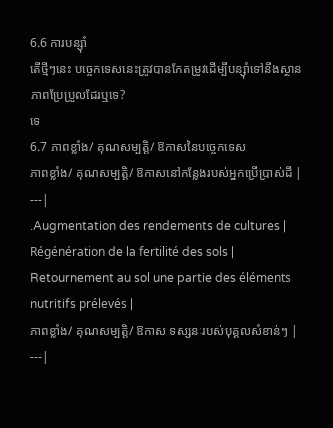6.6 ការបន្សុំា
តើថ្មីៗនេះ បច្ចេកទេសនេះត្រូវបានកែតម្រូវដើម្បីបន្ស៊ាំទៅនឹងស្ថានភាពប្រែប្រួលដែរឬទេ?
ទេ
6.7 ភាពខ្លាំង/ គុណសម្បត្តិ/ ឱកាសនៃបច្ចេកទេស
ភាពខ្លាំង/ គុណសម្បត្តិ/ ឱកាសនៅកន្លែងរបស់អ្នកប្រើប្រាស់ដី |
---|
.Augmentation des rendements de cultures |
Régénération de la fertilité des sols |
Retournement au sol une partie des éléments nutritifs prélevés |
ភាពខ្លាំង/ គុណសម្បត្តិ/ ឱកាស ទស្សនៈរបស់បុគ្គលសំខាន់ៗ |
---|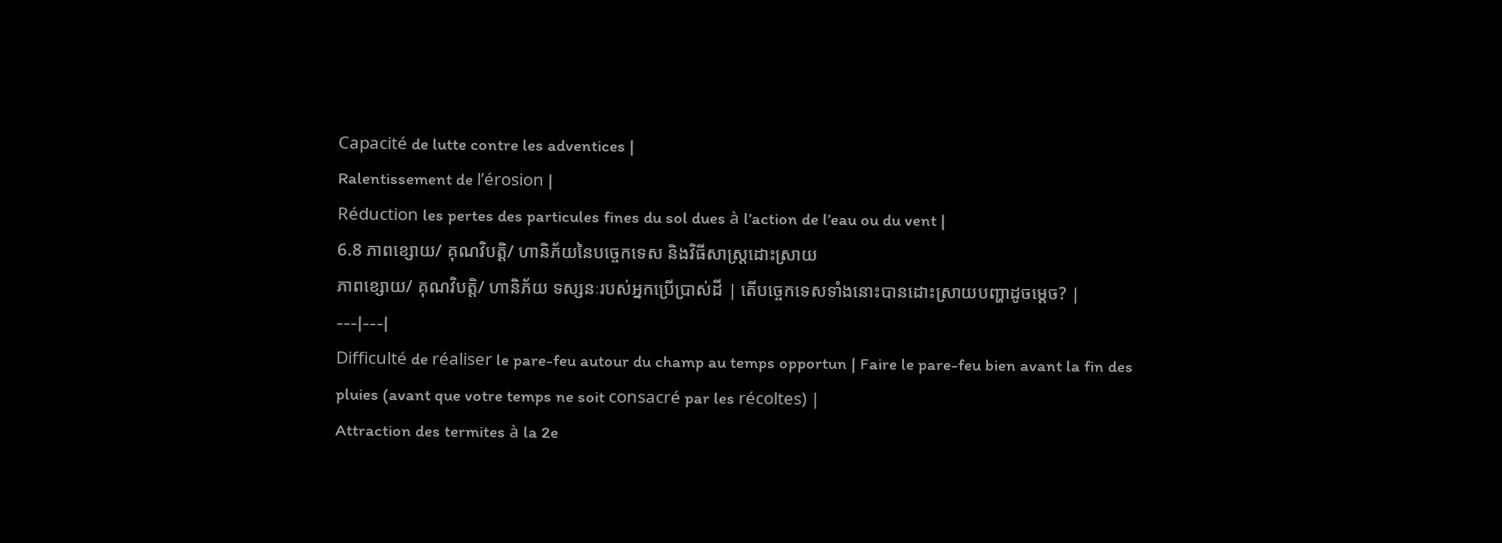Capacité de lutte contre les adventices |
Ralentissement de l’érosion |
Réduction les pertes des particules fines du sol dues à l’action de l’eau ou du vent |
6.8 ភាពខ្សោយ/ គុណវិបត្តិ/ ហានិភ័យនៃបច្ចេកទេស និងវិធីសាស្ត្រដោះស្រាយ
ភាពខ្សោយ/ គុណវិបត្តិ/ ហានិភ័យ ទស្សនៈរបស់អ្នកប្រើប្រាស់ដី | តើបច្ចេកទេសទាំងនោះបានដោះស្រាយបញ្ហាដូចម្តេច? |
---|---|
Difficulté de réaliser le pare-feu autour du champ au temps opportun | Faire le pare-feu bien avant la fin des pluies (avant que votre temps ne soit consacré par les récoltes) |
Attraction des termites à la 2e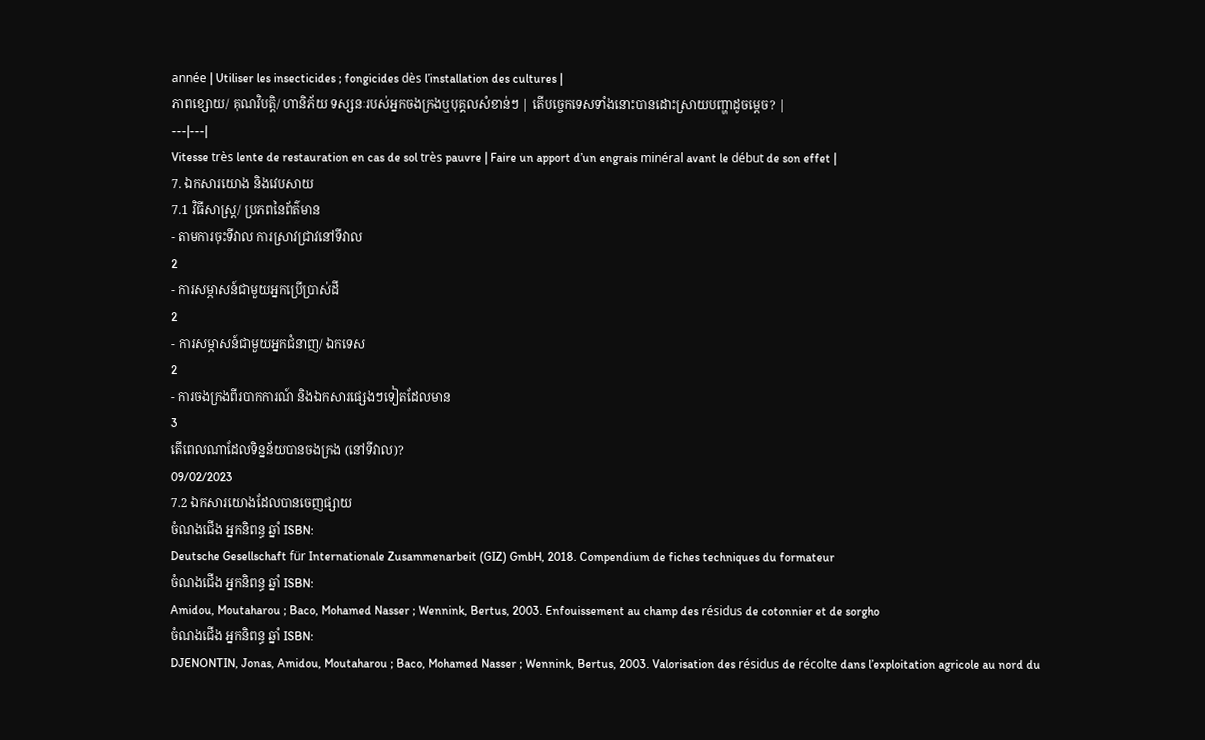année | Utiliser les insecticides ; fongicides dès l’installation des cultures |
ភាពខ្សោយ/ គុណវិបត្តិ/ ហានិភ័យ ទស្សនៈរបស់អ្នកចងក្រងឬបុគ្គលសំខាន់ៗ | តើបច្ចេកទេសទាំងនោះបានដោះស្រាយបញ្ហាដូចម្តេច? |
---|---|
Vitesse très lente de restauration en cas de sol très pauvre | Faire un apport d’un engrais minéral avant le début de son effet |
7. ឯកសារយោង និងវេបសាយ
7.1 វិធីសាស្ត្រ/ ប្រភពនៃព័ត៌មាន
- តាមការចុះទីវាល ការស្រាវជ្រាវនៅទីវាល
2
- ការសម្ភាសន៍ជាមួយអ្នកប្រើប្រាស់ដី
2
- ការសម្ភាសន៍ជាមួយអ្នកជំនាញ/ ឯកទេស
2
- ការចងក្រងពីរបាកការណ៍ និងឯកសារផ្សេងៗទៀតដែលមាន
3
តើពេលណាដែលទិន្នន័យបានចងក្រង (នៅទីវាល)?
09/02/2023
7.2 ឯកសារយោងដែលបានចេញផ្សាយ
ចំណងជើង អ្នកនិពន្ធ ឆ្នាំ ISBN:
Deutsche Gesellschaft für Internationale Zusammenarbeit (GIZ) GmbH, 2018. Compendium de fiches techniques du formateur
ចំណងជើង អ្នកនិពន្ធ ឆ្នាំ ISBN:
Amidou, Moutaharou ; Baco, Mohamed Nasser ; Wennink, Bertus, 2003. Enfouissement au champ des résidus de cotonnier et de sorgho
ចំណងជើង អ្នកនិពន្ធ ឆ្នាំ ISBN:
DJENONTIN, Jonas, Amidou, Moutaharou ; Baco, Mohamed Nasser ; Wennink, Bertus, 2003. Valorisation des résidus de récolte dans l’exploitation agricole au nord du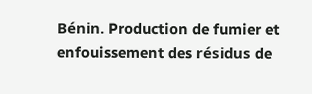Bénin. Production de fumier et enfouissement des résidus de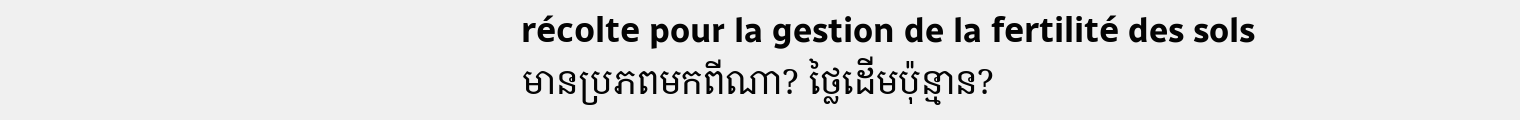récolte pour la gestion de la fertilité des sols
មានប្រភពមកពីណា? ថ្លៃដើមប៉ុន្មាន?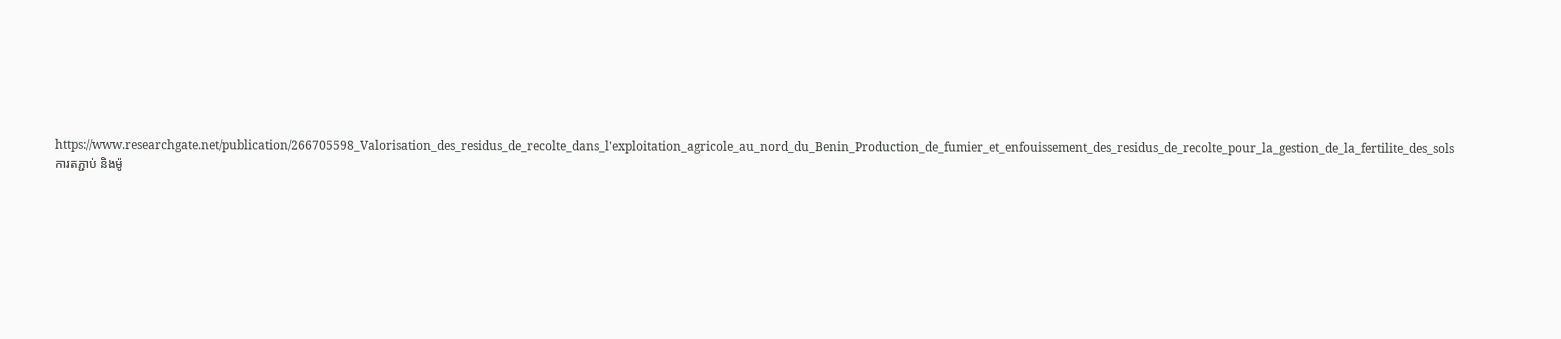https://www.researchgate.net/publication/266705598_Valorisation_des_residus_de_recolte_dans_l'exploitation_agricole_au_nord_du_Benin_Production_de_fumier_et_enfouissement_des_residus_de_recolte_pour_la_gestion_de_la_fertilite_des_sols
ការតភ្ជាប់ និងម៉ូ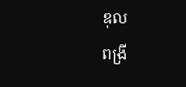ឌុល
ពង្រី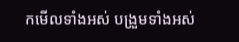កមើលទាំងអស់ បង្រួមទាំងអស់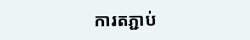ការតភ្ជាប់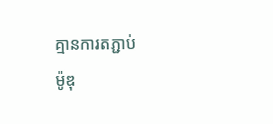គ្មានការតភ្ជាប់
ម៉ូឌុ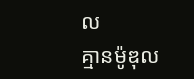ល
គ្មានម៉ូឌុល